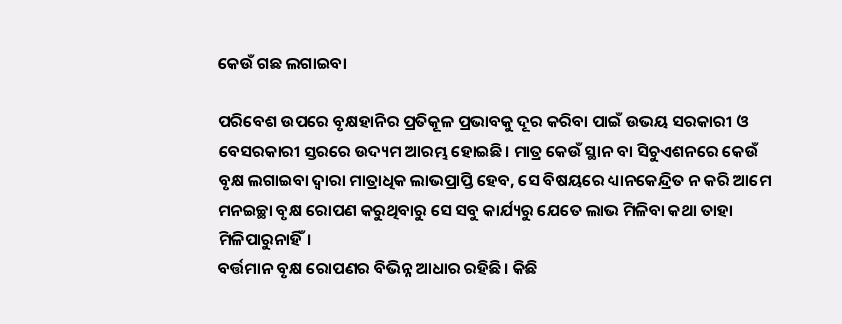କେଉଁ ଗଛ ଲଗାଇବା

ପରିବେଶ ଉପରେ ବୃକ୍ଷହାନିର ପ୍ରତିକୂଳ ପ୍ରଭାବକୁ ଦୂର କରିବା ପାଇଁ ଉଭୟ ସରକାରୀ ଓ ବେସରକାରୀ ସ୍ତରରେ ଉଦ୍ୟମ ଆରମ୍ଭ ହୋଇଛି। ମାତ୍ର କେଉଁ ସ୍ଥାନ ବା ସିଚୁଏଶନରେ କେଉଁ ବୃକ୍ଷ ଲଗାଇବା ଦ୍ୱାରା ମାତ୍ରାଧିକ ଲାଭପ୍ରାପ୍ତି ହେବ, ସେ ବିଷୟରେ ଧ୍ୟାନକେନ୍ଦ୍ରିତ ନ କରି ଆମେ ମନଇଚ୍ଛା ବୃକ୍ଷ ରୋପଣ କରୁଥିବାରୁ ସେ ସବୁ କାର୍ଯ୍ୟରୁ ଯେତେ ଲାଭ ମିଳିବା କଥା ତାହା ମିଳିପାରୁନାହିଁ।
ବର୍ତ୍ତମାନ ବୃକ୍ଷ ରୋପଣର ବିଭିନ୍ନ ଆଧାର ରହିଛି। କିଛି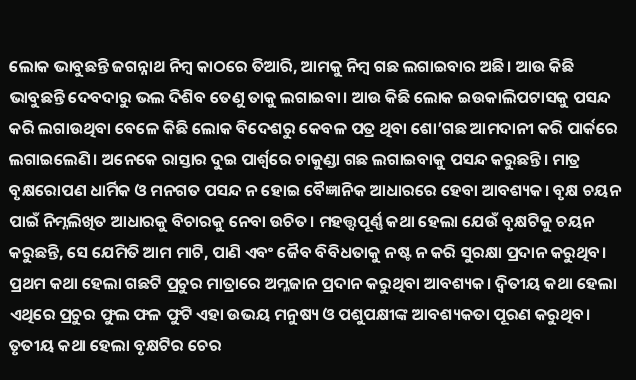ଲୋକ ଭାବୁଛନ୍ତି ଜଗନ୍ନାଥ ନିମ୍ବ କାଠରେ ତିଆରି, ଆମକୁ ନିମ୍ବ ଗଛ ଲଗାଇବାର ଅଛି। ଆଉ କିଛି ଭାବୁଛନ୍ତି ଦେବଦାରୁ ଭଲ ଦିଶିବ ତେଣୁ ତାକୁ ଲଗାଇବା। ଆଉ କିଛି ଲୋକ ଇଉକାଲିପଟାସକୁ ପସନ୍ଦ କରି ଲଗାଉଥିବା ବେଳେ କିଛି ଲୋକ ବିଦେଶରୁ କେବଳ ପତ୍ର ଥିବା ଶୋ’ଗଛ ଆମଦାନୀ କରି ପାର୍କରେ ଲଗାଇଲେଣି। ଅନେକେ ରାସ୍ତାର ଦୁଇ ପାର୍ଶ୍ୱରେ ଚାକୁଣ୍ଡା ଗଛ ଲଗାଇବାକୁ ପସନ୍ଦ କରୁଛନ୍ତି। ମାତ୍ର ବୃକ୍ଷରୋପଣ ଧାର୍ମିକ ଓ ମନଗତ ପସନ୍ଦ ନ ହୋଇ ବୈଜ୍ଞାନିକ ଆଧାରରେ ହେବା ଆବଶ୍ୟକ। ବୃକ୍ଷ ଚୟନ ପାଇଁ ନିମ୍ନଲିଖିତ ଆଧାରକୁ ବିଚାରକୁ ନେବା ଉଚିତ। ମହତ୍ତ୍ୱପୂର୍ଣ୍ଣ କଥା ହେଲା ଯେଉଁ ବୃକ୍ଷଟିକୁ ଚୟନ କରୁଛନ୍ତି, ସେ ଯେମିତି ଆମ ମାଟି, ପାଣି ଏବଂ ଜୈବ ବିବିଧତାକୁ ନଷ୍ଟ ନ କରି ସୁରକ୍ଷା ପ୍ରଦାନ କରୁଥିବ। ପ୍ରଥମ କଥା ହେଲା ଗଛଟି ପ୍ରଚୁର ମାତ୍ରାରେ ଅମ୍ଳଜାନ ପ୍ରଦାନ କରୁଥିବା ଆବଶ୍ୟକ। ଦ୍ୱିତୀୟ କଥା ହେଲା ଏଥିରେ ପ୍ରଚୁର ଫୁଲ ଫଳ ଫୁଟି ଏହା ଉଭୟ ମନୁଷ୍ୟ ଓ ପଶୁପକ୍ଷୀଙ୍କ ଆବଶ୍ୟକତା ପୂରଣ କରୁଥିବ। ତୃତୀୟ କଥା ହେଲା ବୃକ୍ଷଟିର ଚେର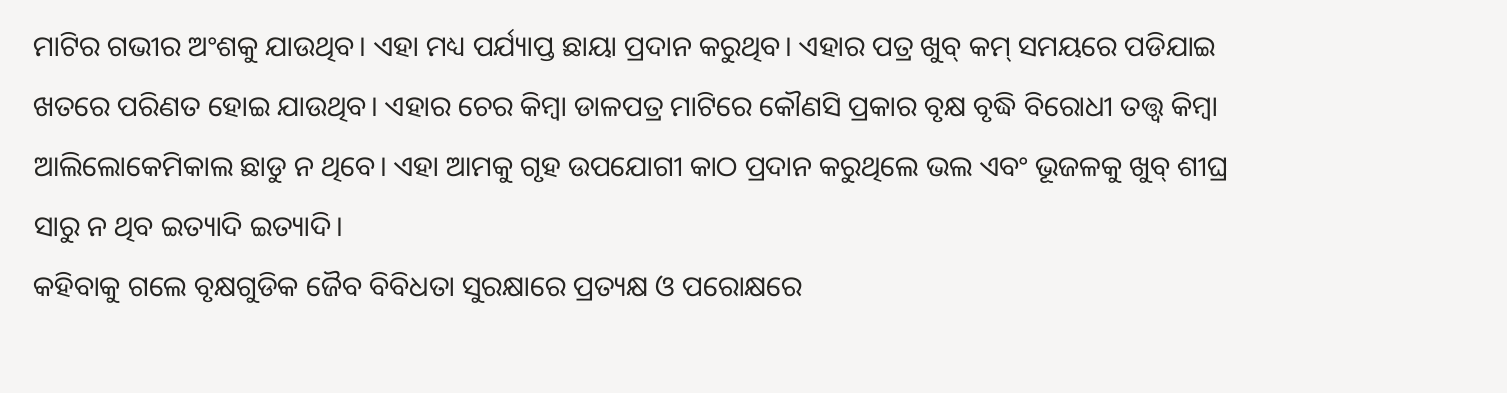ମାଟିର ଗଭୀର ଅଂଶକୁ ଯାଉଥିବ। ଏହା ମଧ୍ୟ ପର୍ଯ୍ୟାପ୍ତ ଛାୟା ପ୍ରଦାନ କରୁଥିବ। ଏହାର ପତ୍ର ଖୁବ୍‌ କମ୍‌ ସମୟରେ ପଡିଯାଇ ଖତରେ ପରିଣତ ହୋଇ ଯାଉଥିବ। ଏହାର ଚେର କିମ୍ବା ଡାଳପତ୍ର ମାଟିରେ କୌଣସି ପ୍ରକାର ବୃକ୍ଷ ବୃଦ୍ଧି ବିରୋଧୀ ତତ୍ତ୍ୱ କିମ୍ବା ଆଲିଲୋକେମିକାଲ ଛାଡୁ ନ ଥିବେ। ଏହା ଆମକୁ ଗୃହ ଉପଯୋଗୀ କାଠ ପ୍ରଦାନ କରୁଥିଲେ ଭଲ ଏବଂ ଭୂଜଳକୁ ଖୁବ୍‌ ଶୀଘ୍ର ସାରୁ ନ ଥିବ ଇତ୍ୟାଦି ଇତ୍ୟାଦି।
କହିବାକୁ ଗଲେ ବୃକ୍ଷଗୁଡିକ ଜୈବ ବିବିଧତା ସୁରକ୍ଷାରେ ପ୍ରତ୍ୟକ୍ଷ ଓ ପରୋକ୍ଷରେ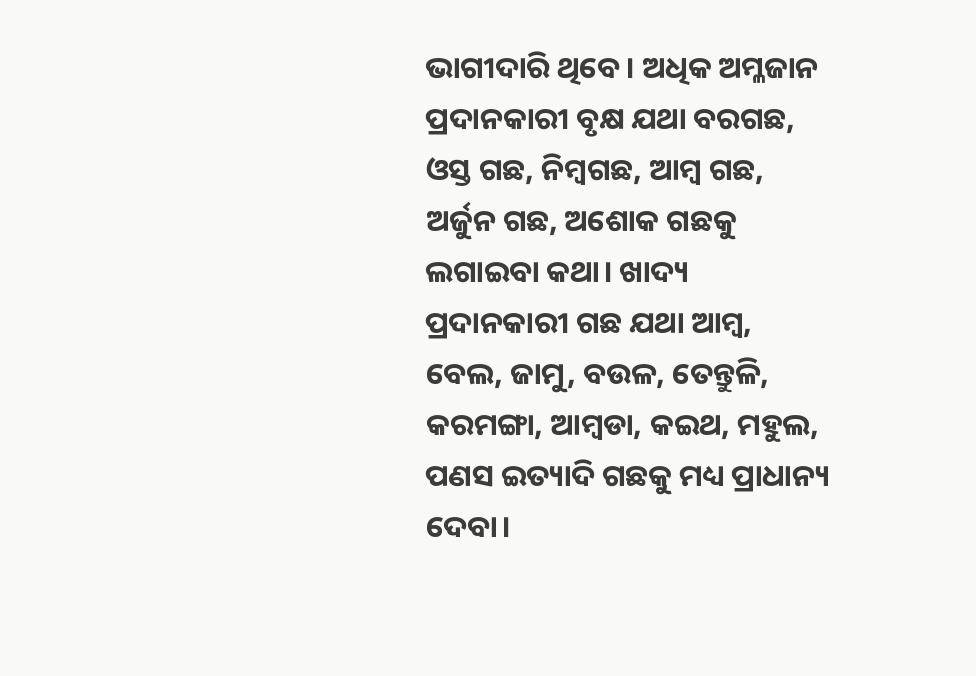ଭାଗୀଦାରି ଥିବେ। ଅଧିକ ଅମ୍ଳଜାନ ପ୍ରଦାନକାରୀ ବୃକ୍ଷ ଯଥା ବରଗଛ, ଓସ୍ତ ଗଛ, ନିମ୍ବଗଛ, ଆମ୍ବ ଗଛ, ଅର୍ଜୁନ ଗଛ, ଅଶୋକ ଗଛକୁ ଲଗାଇବା କଥା। ଖାଦ୍ୟ ପ୍ରଦାନକାରୀ ଗଛ ଯଥା ଆମ୍ବ, ବେଲ, ଜାମୁ, ବଉଳ, ତେନ୍ତୁଳି, କରମଙ୍ଗା, ଆମ୍ବଡା, କଇଥ, ମହୁଲ, ପଣସ ଇତ୍ୟାଦି ଗଛକୁ ମଧ୍ୟ ପ୍ରାଧାନ୍ୟ ଦେବା।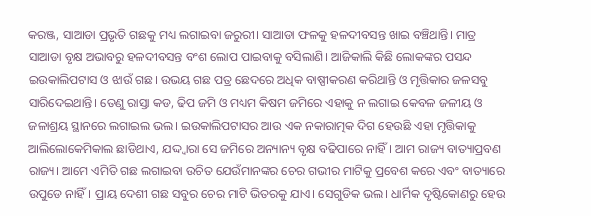କରଞ୍ଜ, ସାଆଡା ପ୍ରଭୃତି ଗଛକୁ ମଧ୍ୟ ଲଗାଇବା ଜରୁରୀ। ସାଆଡା ଫଳକୁ ହଳଦୀବସନ୍ତ ଖାଇ ବଞ୍ଚିଥାନ୍ତି। ମାତ୍ର ସାଆଡା ବୃକ୍ଷ ଅଭାବରୁ ହଳଦୀବସନ୍ତ ବଂଶ ଲୋପ ପାଇବାକୁ ବସିଲାଣି। ଆଜିକାଲି କିଛି ଲୋକଙ୍କର ପସନ୍ଦ ଇଉକାଲିପଟାସ ଓ ଝାଉଁ ଗଛ। ଉଭୟ ଗଛ ପତ୍ର ଛେଦରେ ଅଧିକ ବାଷ୍ପୀକରଣ କରିଥାନ୍ତି ଓ ମୃତ୍ତିକାର ଜଳସବୁ ସାରିଦେଇଥାନ୍ତି। ତେଣୁ ରାସ୍ତା କଡ, ଢିପ ଜମି ଓ ମଧ୍ୟମ କିଷମ ଜମିରେ ଏହାକୁ ନ ଲଗାଇ କେବଳ ଜଳୀୟ ଓ ଜଳାଶ୍ରୟ ସ୍ଥାନରେ ଲଗାଇଲ ଭଲ। ଇଉକାଲିପଟାସର ଆଉ ଏକ ନକାରାତ୍ମକ ଦିଗ ହେଉଛି ଏହା ମୃତ୍ତିକାକୁ ଆଲିଲୋକେମିକାଲ ଛାଡିଥାଏ, ଯଦ୍ଦ୍ବାରା ସେ ଜମିରେ ଅନ୍ୟାନ୍ୟ ବୃକ୍ଷ ବଢିପାରେ ନାହିଁ। ଆମ ରାଜ୍ୟ ବାତ୍ୟାପ୍ରବଣ ରାଜ୍ୟ। ଆମେ ଏମିତି ଗଛ ଲଗାଇବା ଉଚିତ ଯେଉଁମାନଙ୍କର ଚେର ଗଭୀର ମାଟିକୁ ପ୍ରବେଶ କରେ ଏବଂ ବାତ୍ୟାରେ ଉପୁଡେ ନାହିଁ। ପ୍ରାୟ ଦେଶୀ ଗଛ ସବୁର ଚେର ମାଟି ଭିତରକୁ ଯାଏ। ସେଗୁଡିକ ଭଲ। ଧାର୍ମିକ ଦୃଷ୍ଟିକୋଣରୁ ହେଉ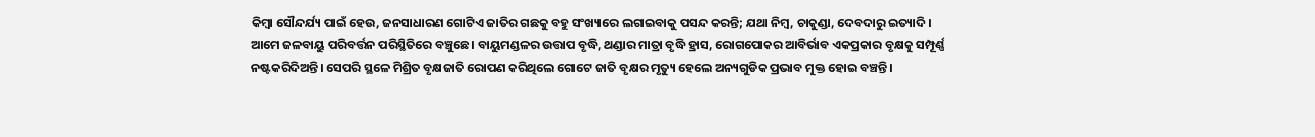କିମ୍ବା ସୌନ୍ଦର୍ଯ୍ୟ ପାଇଁ ହେଉ, ଜନସାଧାରଣ ଗୋଟିଏ ଜାତିର ଗଛକୁ ବହୁ ସଂଖ୍ୟାରେ ଲଗାଇବାକୁ ପସନ୍ଦ କରନ୍ତି; ଯଥା ନିମ୍ବ, ଚାକୁଣ୍ଡା, ଦେବଦାରୁ ଇତ୍ୟାଦି।
ଆମେ ଜଳବାୟୁ ପରିବର୍ତ୍ତନ ପରିସ୍ଥିତିରେ ବଞ୍ଚୁଛେ। ବାୟୁମଣ୍ଡଳର ଉତ୍ତାପ ବୃଦ୍ଧି, ଥଣ୍ଡାର ମାତ୍ରା ବୃଦ୍ଧି ହ୍ରାସ, ରୋଗପୋକର ଆବିର୍ଭାବ ଏକପ୍ରକାର ବୃକ୍ଷକୁ ସମ୍ପୂର୍ଣ୍ଣ ନଷ୍ଟକରିଦିଅନ୍ତି। ସେପରି ସ୍ଥଳେ ମିଶ୍ରିତ ବୃକ୍ଷଜାତି ରୋପଣ କରିଥିଲେ ଗୋଟେ ଜାତି ବୃକ୍ଷର ମୃତ୍ୟୁ ହେଲେ ଅନ୍ୟଗୁଡିକ ପ୍ରଭାବ ମୁକ୍ତ ହୋଇ ବଞ୍ଚନ୍ତି।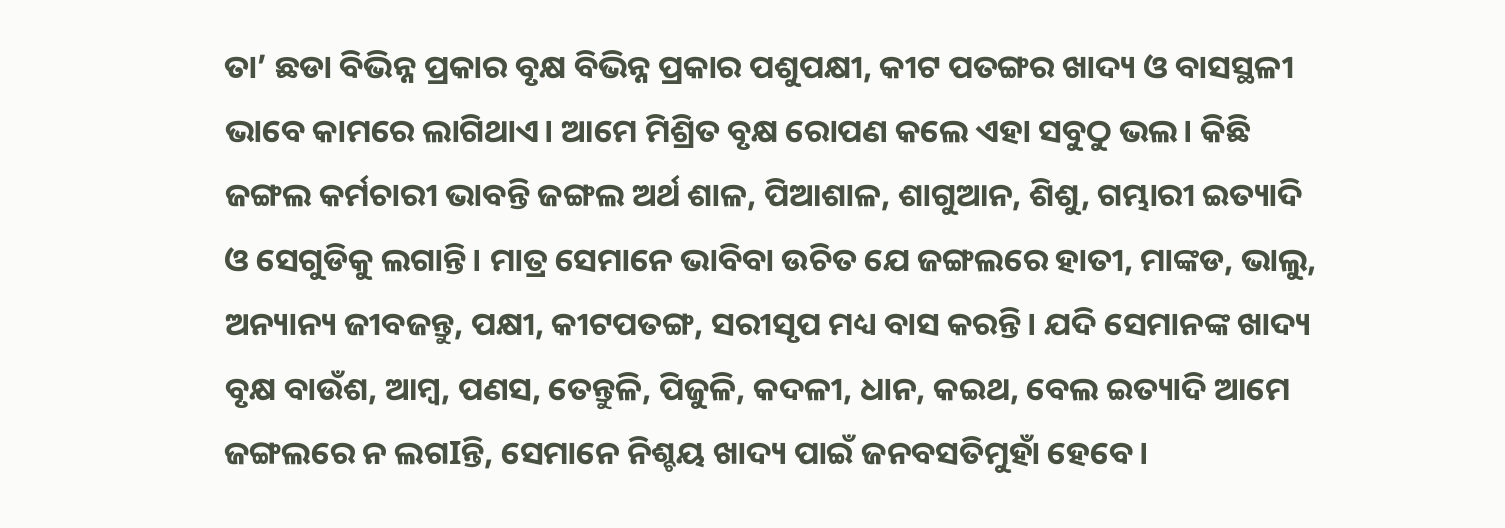ତା’ ଛଡା ବିଭିନ୍ନ ପ୍ରକାର ବୃକ୍ଷ ବିଭିନ୍ନ ପ୍ରକାର ପଶୁପକ୍ଷୀ, କୀଟ ପତଙ୍ଗର ଖାଦ୍ୟ ଓ ବାସସ୍ଥଳୀ ଭାବେ କାମରେ ଲାଗିଥାଏ। ଆମେ ମିଶ୍ରିତ ବୃକ୍ଷ ରୋପଣ କଲେ ଏହା ସବୁଠୁ ଭଲ। କିଛି ଜଙ୍ଗଲ କର୍ମଚାରୀ ଭାବନ୍ତି ଜଙ୍ଗଲ ଅର୍ଥ ଶାଳ, ପିଆଶାଳ, ଶାଗୁଆନ, ଶିଶୁ, ଗମ୍ଭାରୀ ଇତ୍ୟାଦି ଓ ସେଗୁଡିକୁ ଲଗାନ୍ତି। ମାତ୍ର ସେମାନେ ଭାବିବା ଉଚିତ ଯେ ଜଙ୍ଗଲରେ ହାତୀ, ମାଙ୍କଡ, ଭାଲୁ, ଅନ୍ୟାନ୍ୟ ଜୀବଜନ୍ତୁ, ପକ୍ଷୀ, କୀଟପତଙ୍ଗ, ସରୀସୃପ ମଧ୍ୟ ବାସ କରନ୍ତି। ଯଦି ସେମାନଙ୍କ ଖାଦ୍ୟ ବୃକ୍ଷ ବାଉଁଶ, ଆମ୍ବ, ପଣସ, ତେନ୍ତୁଳି, ପିଜୁଳି, କଦଳୀ, ଧାନ, କଇଥ, ବେଲ ଇତ୍ୟାଦି ଆମେ ଜଙ୍ଗଲରେ ନ ଲଗIନ୍ତି, ସେମାନେ ନିଶ୍ଚୟ ଖାଦ୍ୟ ପାଇଁ ଜନବସତିମୁହାଁ ହେବେ।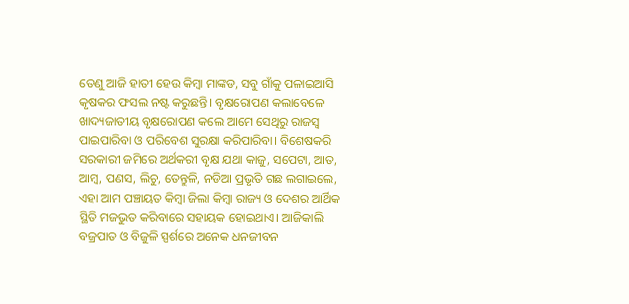ତେଣୁ ଆଜି ହାତୀ ହେଉ କିମ୍ବା ମାଙ୍କଡ, ସବୁ ଗାଁକୁ ପଳାଇଆସି କୃଷକର ଫସଲ ନଷ୍ଟ କରୁଛନ୍ତି। ବୃକ୍ଷରୋପଣ କଲାବେଳେ ଖାଦ୍ୟଜାତୀୟ ବୃକ୍ଷରୋପଣ କଲେ ଆମେ ସେଥିରୁ ରାଜସ୍ବ ପାଇପାରିବା ଓ ପରିବେଶ ସୁରକ୍ଷା କରିପାରିବା। ବିଶେଷକରି ସରକାରୀ ଜମିରେ ଅର୍ଥକରୀ ବୃକ୍ଷ ଯଥା କାଜୁ, ସପେଟା, ଆତ, ଆମ୍ବ, ପଣସ, ଲିଚୁ, ତେନ୍ତୁଳି, ନଡିଆ ପ୍ରଭୃତି ଗଛ ଲଗାଇଲେ, ଏହା ଆମ ପଞ୍ଚାୟତ କିମ୍ବା ଜିଲା କିମ୍ବା ରାଜ୍ୟ ଓ ଦେଶର ଆର୍ଥିକ ସ୍ଥିତି ମଜଭୁତ କରିବାରେ ସହାୟକ ହୋଇଥାଏ। ଆଜିକାଲି ବଜ୍ରପାତ ଓ ବିଜୁଳି ସ୍ପର୍ଶରେ ଅନେକ ଧନଜୀବନ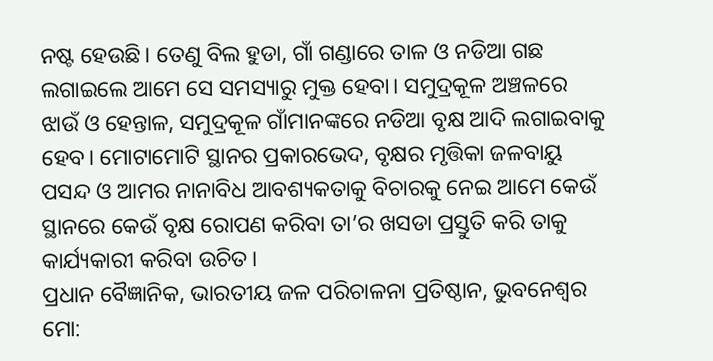ନଷ୍ଟ ହେଉଛି। ତେଣୁ ବିଲ ହୁଡା, ଗାଁ ଗଣ୍ଡାରେ ତାଳ ଓ ନଡିଆ ଗଛ ଲଗାଇଲେ ଆମେ ସେ ସମସ୍ୟାରୁ ମୁକ୍ତ ହେବା। ସମୁଦ୍ରକୂଳ ଅଞ୍ଚଳରେ ଝାଉଁ ଓ ହେନ୍ତାଳ, ସମୁଦ୍ରକୂଳ ଗାଁମାନଙ୍କରେ ନଡିଆ ବୃକ୍ଷ ଆଦି ଲଗାଇବାକୁ ହେବ। ମୋଟାମୋଟି ସ୍ଥାନର ପ୍ରକାରଭେଦ, ବୃକ୍ଷର ମୃତ୍ତିକା ଜଳବାୟୁ ପସନ୍ଦ ଓ ଆମର ନାନାବିଧ ଆବଶ୍ୟକତାକୁ ବିଚାରକୁ ନେଇ ଆମେ କେଉଁ ସ୍ଥାନରେ କେଉଁ ବୃକ୍ଷ ରୋପଣ କରିବା ତା’ର ଖସଡା ପ୍ରସ୍ତୁତି କରି ତାକୁ କାର୍ଯ୍ୟକାରୀ କରିବା ଉଚିତ।
ପ୍ରଧାନ ବୈଜ୍ଞାନିକ, ଭାରତୀୟ ଜଳ ପରିଚାଳନା ପ୍ରତିଷ୍ଠାନ, ଭୁବନେଶ୍ବର
ମୋ: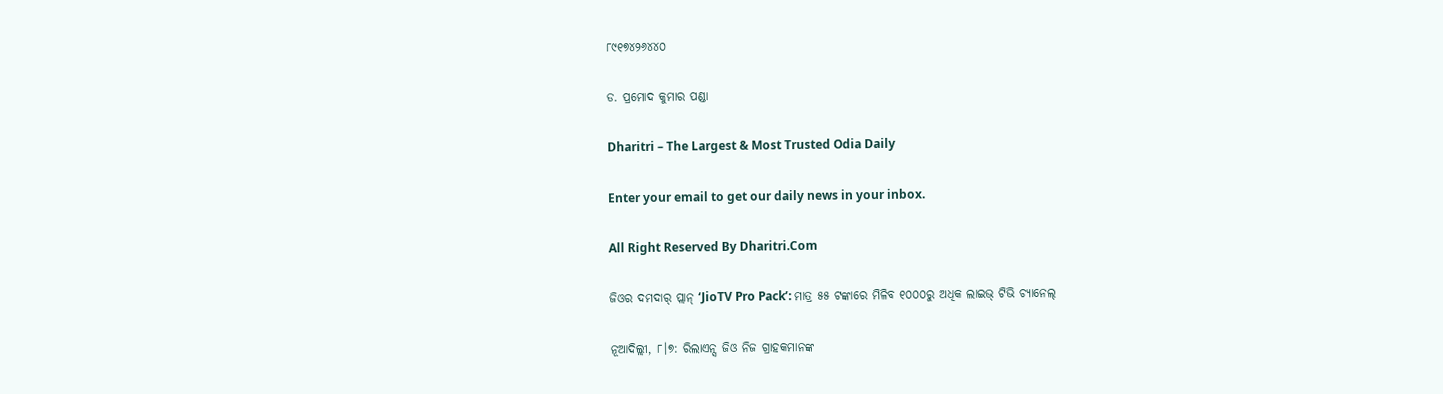୮୯୧୭୪୨୬୪୪୦

ଡ. ପ୍ରମୋଦ କୁମାର ପଣ୍ଡା

Dharitri – The Largest & Most Trusted Odia Daily

Enter your email to get our daily news in your inbox.

All Right Reserved By Dharitri.Com

ଜିଓର ଦମଦାର୍ ପ୍ଲାନ୍ ‘JioTV Pro Pack’: ମାତ୍ର ୫୫ ଟଙ୍କାରେ ମିଳିବ ୧୦୦୦ରୁ ଅଧିକ ଲାଇଭ୍ ଟିଭି ଚ୍ୟାନେଲ୍‌

ନୂଆଦିଲ୍ଲୀ, ୮।୭: ରିଲାଏନ୍ସ ଜିଓ ନିଜ ଗ୍ରାହକମାନଙ୍କ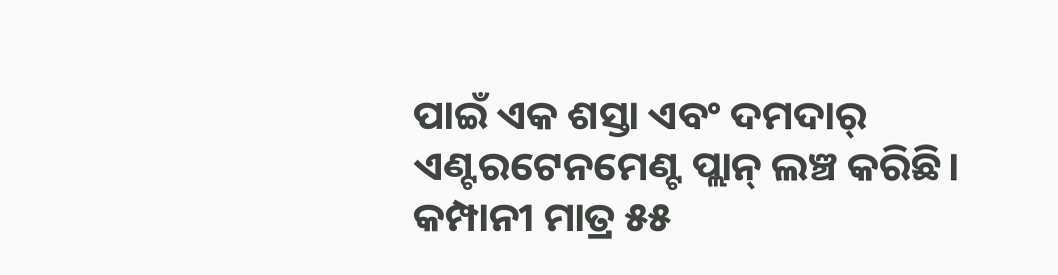ପାଇଁ ଏକ ଶସ୍ତା ଏବଂ ଦମଦାର୍ ଏଣ୍ଟରଟେନମେଣ୍ଟ ପ୍ଲାନ୍ ଲଞ୍ଚ କରିଛି। କମ୍ପାନୀ ମାତ୍ର ୫୫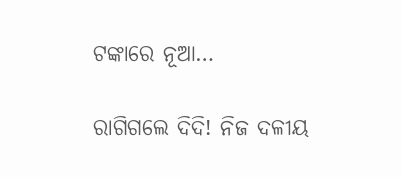ଟଙ୍କାରେ ନୂଆ…

ରାଗିଗଲେ ଦିଦି! ନିଜ ଦଳୀୟ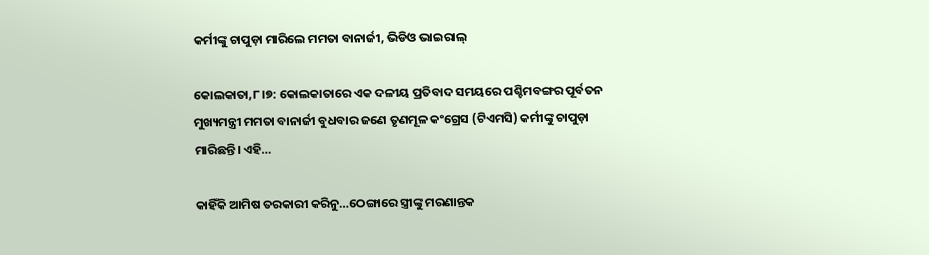କର୍ମୀଙ୍କୁ ଚାପୁଡ଼ା ମାରିଲେ ମମତା ବାନାର୍ଜୀ, ଭିଡିଓ ଭାଇରାଲ୍

କୋଲକାତା,୮।୭: କୋଲକାତାରେ ଏକ ଦଳୀୟ ପ୍ରତିବାଦ ସମୟରେ ପଶ୍ଚିମବଙ୍ଗର ପୂର୍ବତନ ମୁଖ୍ୟମନ୍ତ୍ରୀ ମମତା ବାନାର୍ଜୀ ବୁଧବାର ଜଣେ ତୃଣମୂଳ କଂଗ୍ରେସ (ଟିଏମସି) କର୍ମୀଙ୍କୁ ଚାପୁଡ଼ା ମାରିଛନ୍ତି। ଏହି…

କାହିଁକି ଆମିଷ ତରକାରୀ କରିନୁ…ଠେଙ୍ଗାରେ ସ୍ତ୍ରୀଙ୍କୁ ମରଣାନ୍ତକ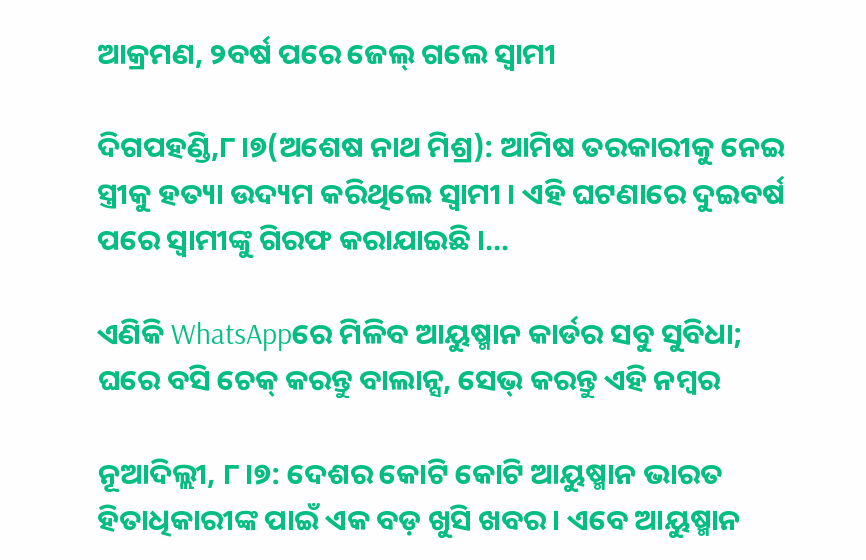ଆକ୍ରମଣ, ୨ବର୍ଷ ପରେ ଜେଲ୍ ଗଲେ ସ୍ବାମୀ

ଦିଗପହଣ୍ଡି,୮।୭(ଅଶେଷ ନାଥ ମିଶ୍ର): ଆମିଷ ତରକାରୀକୁ ନେଇ ସ୍ତ୍ରୀକୁ ହତ୍ୟା ଉଦ୍ୟମ କରିଥିଲେ ସ୍ବାମୀ । ଏହି ଘଟଣାରେ ଦୁଇବର୍ଷ ପରେ ସ୍ବାମୀଙ୍କୁ ଗିରଫ କରାଯାଇଛି ।…

ଏଣିକି WhatsAppରେ ମିଳିବ ଆୟୁଷ୍ମାନ କାର୍ଡର ସବୁ ସୁବିଧା; ଘରେ ବସି ଚେକ୍ କରନ୍ତୁ ବାଲାନ୍ସ, ସେଭ୍ କରନ୍ତୁ ଏହି ନମ୍ବର

ନୂଆଦିଲ୍ଲୀ, ୮।୭: ଦେଶର କୋଟି କୋଟି ଆୟୁଷ୍ମାନ ଭାରତ ହିତାଧିକାରୀଙ୍କ ପାଇଁ ଏକ ବଡ଼ ଖୁସି ଖବର। ଏବେ ଆୟୁଷ୍ମାନ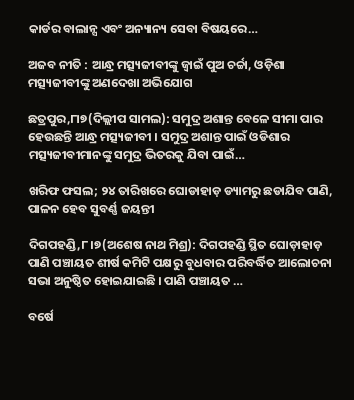କାର୍ଡର ବାଲାନ୍ସ ଏବଂ ଅନ୍ୟାନ୍ୟ ସେବା ବିଷୟରେ…

ଅଜବ ନୀତି : ଆନ୍ଧ୍ର ମତ୍ସ୍ୟଜୀବୀଙ୍କୁ ଜ୍ୱାଇଁ ପୁଅ ଚର୍ଚ୍ଚା, ଓଡ଼ିଶା ମତ୍ସ୍ୟଜୀବୀଙ୍କୁ ଅଣଦେଖା ଅଭିଯୋଗ

ଛତ୍ରପୁର,୮ା୭(ଦିଲ୍ଲୀପ ସାମଲ): ସମୁଦ୍ର ଅଶାନ୍ତ ବେଳେ ସୀମା ପାର ହେଉଛନ୍ତି ଆନ୍ଧ୍ର ମତ୍ସ୍ୟଜୀବୀ । ସମୁଦ୍ର ଅଶାନ୍ତ ପାଇଁ ଓଡିଶାର ମତ୍ସ୍ୟଜୀବୀମାନଙ୍କୁ ସମୁଦ୍ର ଭିତରକୁ ଯିବା ପାଇଁ…

ଖରିଫ ଫସଲ; ୨୪ ତାରିଖରେ ଘୋଡାହାଡ଼ ଡ୍ୟାମରୁ ଛଡାଯିବ ପାଣି, ପାଳନ ହେବ ସୁବର୍ଣ୍ଣ ଜୟନ୍ତୀ

ଦିଗପହଣ୍ଡି,୮।୭(ଅଶେଷ ନାଥ ମିଶ୍ର): ଦିଗପହଣ୍ଡି ସ୍ଥିତ ଘୋଡ଼ାହାଡ଼ ପାଣି ପଞ୍ଚାୟତ ଶୀର୍ଷ କମିଟି ପକ୍ଷରୁ ବୁଧବାର ପରିବର୍ଦ୍ଧିତ ଆଲୋଚନା ସଭା ଅନୁଷ୍ଠିତ ହୋଇଯାଇଛି । ପାଣି ପଞ୍ଚାୟତ …

ବର୍ଷେ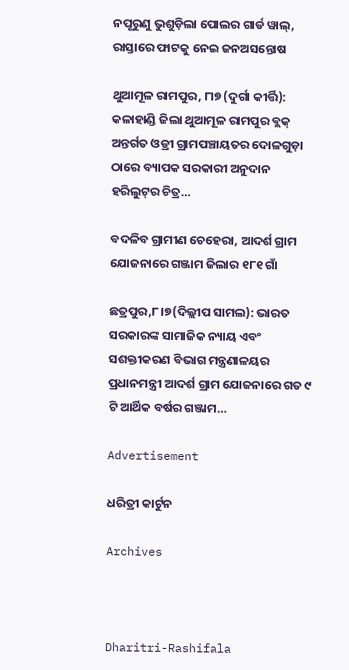ନପୂରୁଣୁ ଭୁଶୁଡ଼ିଲା ପୋଲର ଗାର୍ଡ ୱାଲ୍, ରାସ୍ତାରେ ଫାଟକୁ ନେଇ ଜନଅସନ୍ତୋଷ

ଥୁଆମୂଳ ରାମପୁର, ୮ା୭ (ଦୁର୍ଗା କୀର୍ତ୍ତି): କଳାହାଣ୍ଡି ଜିଲା ଥୁଆମୂଳ ରାମପୁର ବ୍ଲକ୍ ଅନ୍ତର୍ଗତ ଓଡ୍ରୀ ଗ୍ରାମପଞ୍ଚାୟତର ଦୋଳଗୁଡ଼ା ଠାରେ ବ୍ୟାପକ ସରକାରୀ ଅନୁଦାନ ହରିଲୁଟ୍‌ର ଚିତ୍ର…

ବଦଳିବ ଗ୍ରାମୀଣ ଚେହେରା, ଆଦର୍ଶ ଗ୍ରାମ ଯୋଜନାରେ ଗଞ୍ଜାମ ଜିଲାର ୧୮୧ ଗାଁ

ଛତ୍ରପୁର,୮।୭(ଦିଲ୍ଲୀପ ସାମଲ): ଭାରତ ସରକାରଙ୍କ ସାମାଜିକ ନ୍ୟାୟ ଏବଂ ସଶକ୍ତୀକରଣ ବିଭାଗ ମନ୍ତ୍ରଣାଳୟର ପ୍ରଧାନମନ୍ତ୍ରୀ ଆଦର୍ଶ ଗ୍ରାମ ଯୋଜନାରେ ଗତ ୯ ଟି ଆର୍ଥିକ ବର୍ଷର ଗଞ୍ଜାମ…

Advertisement

ଧରିତ୍ରୀ କାର୍ଟୁନ

Archives



Dharitri-Rashifala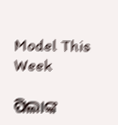Model This Week

ପିଲାଙ୍କ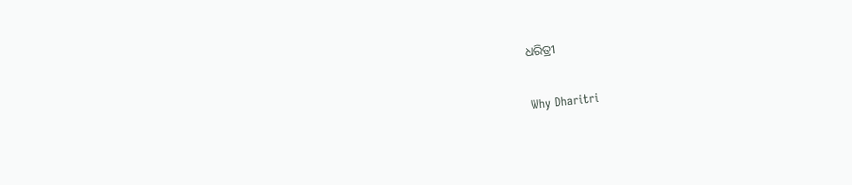ଧରିତ୍ରୀ

Why Dharitri